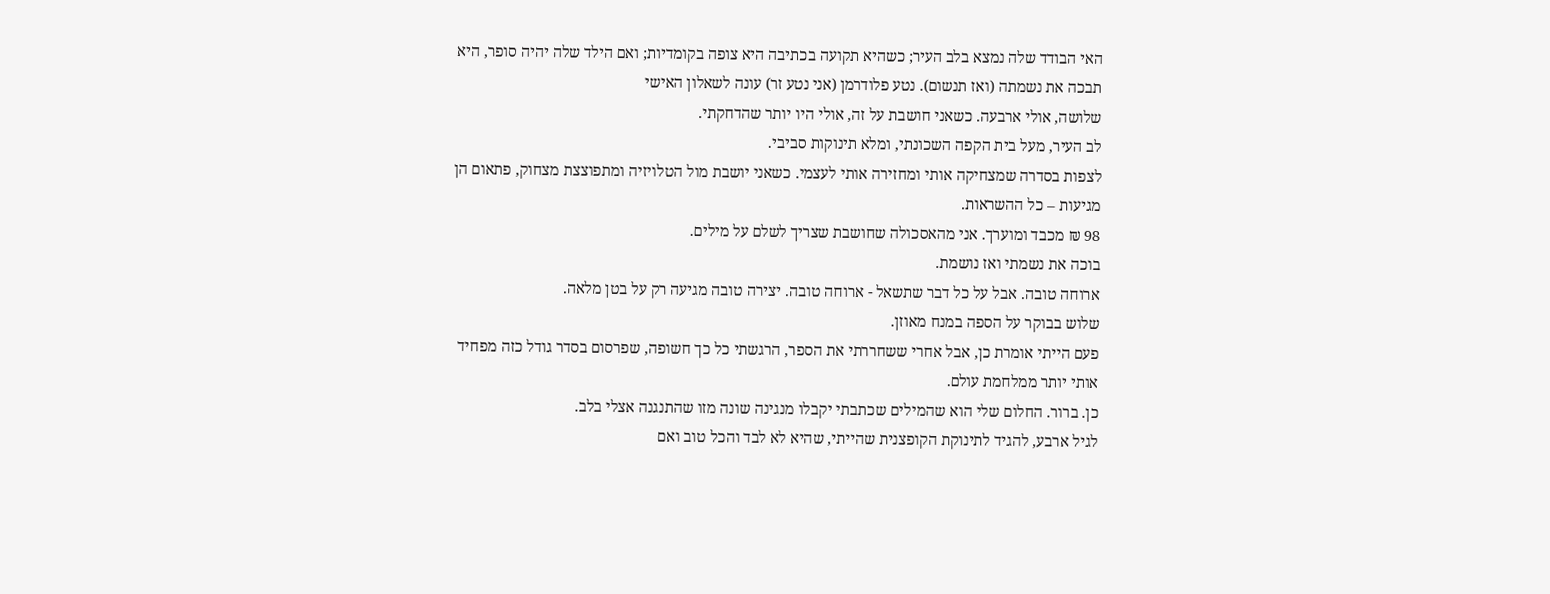האי הבודד שלה נמצא בלב העיר; כשהיא תקועה בכתיבה היא צופה בקומדיות; ואם הילד שלה יהיה סופר, היא תבכה את נשמתה (ואז תנשום). נטע פלודרמן (אני נטע זר) עונה לשאלון האישי
שלושה, אולי ארבעה. כשאני חושבת על זה, אולי היו יותר שהדחקתי.
לב העיר, מעל בית הקפה השכונתי, ומלא תינוקות סביבי.
לצפות בסדרה שמצחיקה אותי ומחזירה אותי לעצמי. כשאני יושבת מול הטלויזיה ומתפוצצת מצחוק, פתאום הן מגיעות – כל ההשראות.
98 ₪ מכבד ומוערך. אני מהאסכולה שחושבת שצריך לשלם על מילים.
בוכה את נשמתי ואז נושמת.
ארוחה טובה. אבל על כל דבר שתשאל - ארוחה טובה. יצירה טובה מגיעה רק על בטן מלאה.
שלוש בבוקר על הספה במנח מאוזן.
פעם הייתי אומרת כן, אבל אחרי ששחררתי את הספר, הרגשתי כל כך חשופה, שפרסום בסדר גודל כזה מפחיד אותי יותר ממלחמת עולם.
כן. ברור. החלום שלי הוא שהמילים שכתבתי יקבלו מנגינה שונה מזו שהתנגנה אצלי בלב.
לגיל ארבע, להגיד לתינוקת הקופצנית שהייתי, שהיא לא לבד והכל טוב ואם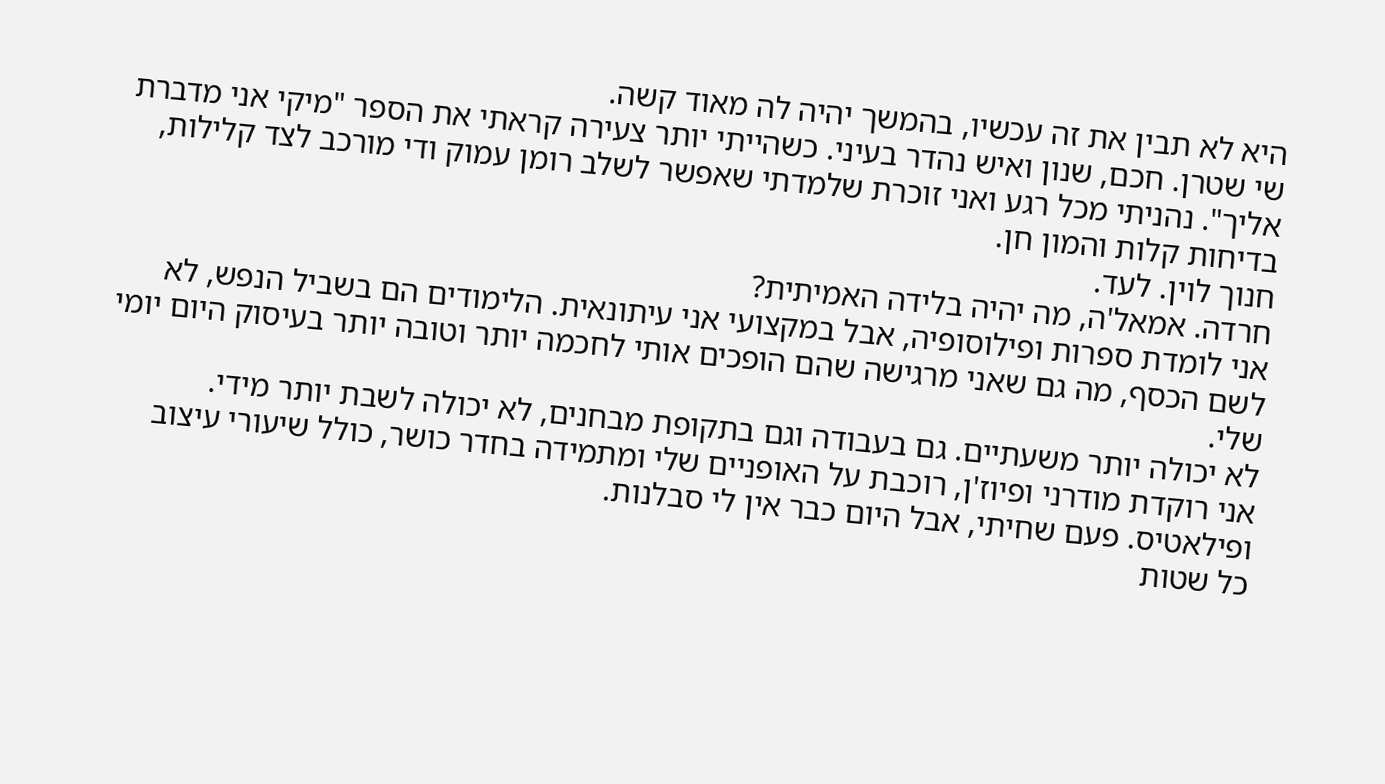היא לא תבין את זה עכשיו, בהמשך יהיה לה מאוד קשה.
שי שטרן. חכם, שנון ואיש נהדר בעיני. כשהייתי יותר צעירה קראתי את הספר "מיקי אני מדברת אליך". נהניתי מכל רגע ואני זוכרת שלמדתי שאפשר לשלב רומן עמוק ודי מורכב לצד קלילות, בדיחות קלות והמון חן.
חנוך לוין. לעד.
חרדה. אמאל'ה, מה יהיה בלידה האמיתית?
אני לומדת ספרות ופילוסופיה, אבל במקצועי אני עיתונאית. הלימודים הם בשביל הנפש, לא לשם הכסף, מה גם שאני מרגישה שהם הופכים אותי לחכמה יותר וטובה יותר בעיסוק היום יומי שלי.
לא יכולה יותר משעתיים. גם בעבודה וגם בתקופת מבחנים, לא יכולה לשבת יותר מידי.
אני רוקדת מודרני ופיוז'ן, רוכבת על האופניים שלי ומתמידה בחדר כושר, כולל שיעורי עיצוב ופילאטיס. פעם שחיתי, אבל היום כבר אין לי סבלנות.
כל שטות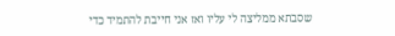שסבתא ממליצה לי עליו ואז אני חייבת להתמיד כדי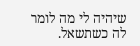שיהיה לי מה לומר לה כשתשאל.